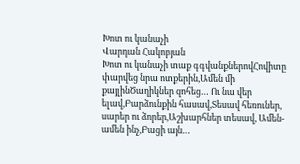Խոտ ու կանաչի
Վարդան Հակոբյան
Խոտ ու կանաչի տաք գգվանքներովՀովիտը փարվեց նրա ոտքերին,Ամեն մի քայլինԾաղիկներ զոհեց… Ու նա վեր ելավ,Բարձունքին հասավ,Տեսավ հեռուներ, սարեր ու ձորեր,Աշխարհներ տեսավ, Ամեն-ամեն ինչ,Բացի այն…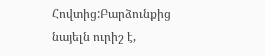Հովտից:Բարձունքից նայելն ուրիշ է,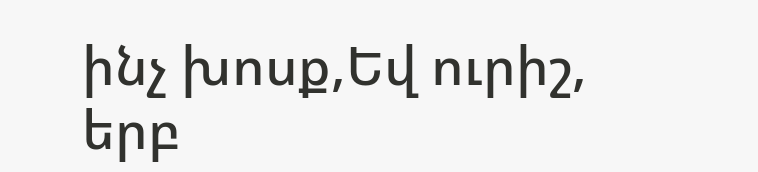ինչ խոսք,Եվ ուրիշ, երբ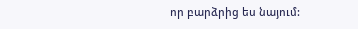որ բարձրից ես նայում: